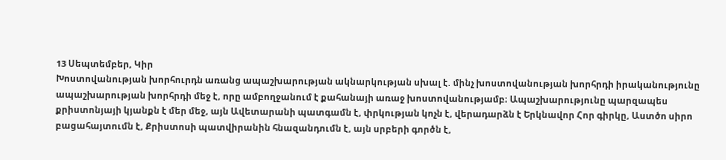13 Սեպտեմբեր, Կիր
Խոստովանության խորհուրդն առանց ապաշխարության ակնարկության սխալ է. մինչ խոստովանության խորհրդի իրականությունը ապաշխարության խորհրդի մեջ է, որը ամբողջանում է քահանայի առաջ խոստովանությամբ։ Ապաշխարությունը պարզապես քրիստոնյայի կյանքն է մեր մեջ, այն Ավետարանի պատգամն է, փրկության կոչն է, վերադարձն է Երկնավոր Հոր գիրկը, Աստծո սիրո բացահայտումն է, Քրիստոսի պատվիրանին հնազանդումն է, այն սրբերի գործն է,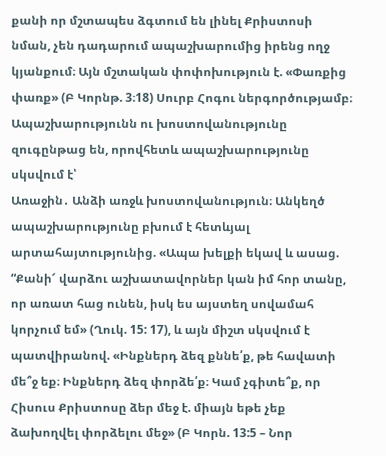քանի որ մշտապես ձգտում են լինել Քրիստոսի նման, չեն դադարում ապաշխարումից իրենց ողջ կյանքում։ Այն մշտական փոփոխություն է. «Փառքից փառք» (Բ Կորնթ. 3։18) Սուրբ Հոգու ներգործությամբ։
Ապաշխարությունն ու խոստովանությունը զուգընթաց են, որովհետև ապաշխարությունը սկսվում է՝
Առաջին․ Անձի առջև խոստովանություն։ Անկեղծ ապաշխարությունը բխում է հետևյալ արտահայտությունից. «Ապա խելքի եկավ և ասաց. “Քանի՜ վարձու աշխատավորներ կան իմ հոր տանը, որ առատ հաց ունեն, իսկ ես այստեղ սովամահ կորչում եմ» (Ղուկ. 15: 17), և այն միշտ սկսվում է պատվիրանով. «Ինքներդ ձեզ քննե՛ք, թե հավատի մե՞ջ եք։ Ինքներդ ձեզ փորձե՛ք։ Կամ չգիտե՞ք, որ Հիսուս Քրիստոսը ձեր մեջ է. միայն եթե չեք ձախողվել փորձելու մեջ» (Բ Կորն. 13:5 – Նոր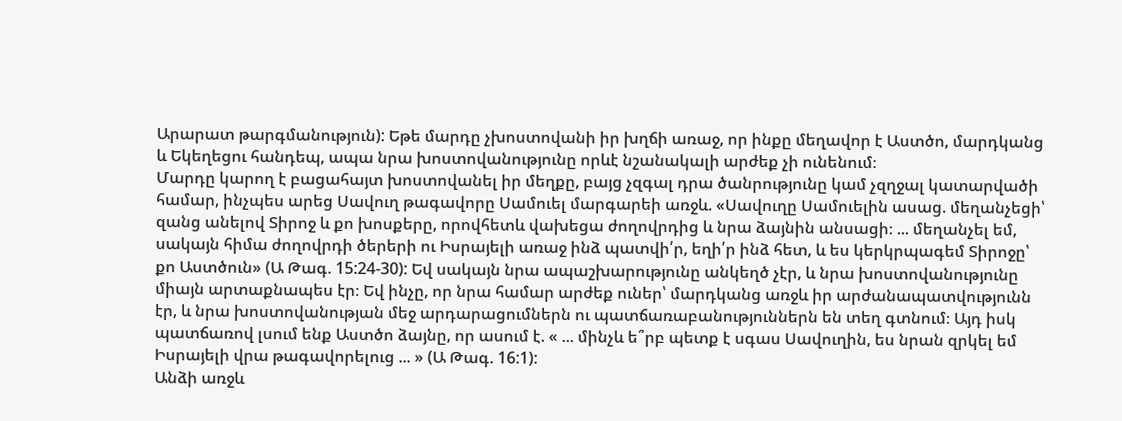Արարատ թարգմանություն): Եթե մարդը չխոստովանի իր խղճի առաջ, որ ինքը մեղավոր է Աստծո, մարդկանց և Եկեղեցու հանդեպ, ապա նրա խոստովանությունը որևէ նշանակալի արժեք չի ունենում։
Մարդը կարող է բացահայտ խոստովանել իր մեղքը, բայց չզգալ դրա ծանրությունը կամ չզղջալ կատարվածի համար, ինչպես արեց Սավուղ թագավորը Սամուել մարգարեի առջև. «Սավուղը Սամուելին ասաց. մեղանչեցի՝ զանց անելով Տիրոջ և քո խոսքերը, որովհետև վախեցա ժողովրդից և նրա ձայնին անսացի։ ... մեղանչել եմ, սակայն հիմա ժողովրդի ծերերի ու Իսրայելի առաջ ինձ պատվի՛ր, եղի՛ր ինձ հետ, և ես կերկրպագեմ Տիրոջը՝ քո Աստծուն» (Ա Թագ. 15:24-30): Եվ սակայն նրա ապաշխարությունը անկեղծ չէր, և նրա խոստովանությունը միայն արտաքնապես էր։ Եվ ինչը, որ նրա համար արժեք ուներ՝ մարդկանց առջև իր արժանապատվությունն էր, և նրա խոստովանության մեջ արդարացումներն ու պատճառաբանություններն են տեղ գտնում։ Այդ իսկ պատճառով լսում ենք Աստծո ձայնը, որ ասում է. « ... մինչև ե՞րբ պետք է սգաս Սավուղին, ես նրան զրկել եմ Իսրայելի վրա թագավորելուց ... » (Ա Թագ. 16:1):
Անձի առջև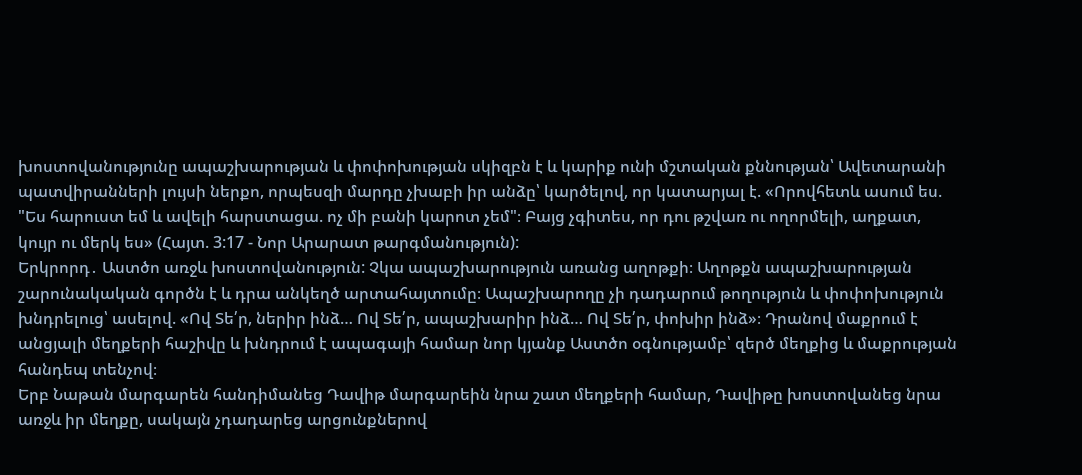խոստովանությունը ապաշխարության և փոփոխության սկիզբն է և կարիք ունի մշտական քննության՝ Ավետարանի պատվիրանների լույսի ներքո, որպեսզի մարդը չխաբի իր անձը՝ կարծելով, որ կատարյալ է. «Որովհետև ասում ես. "Ես հարուստ եմ և ավելի հարստացա. ոչ մի բանի կարոտ չեմ"։ Բայց չգիտես, որ դու թշվառ ու ողորմելի, աղքատ, կույր ու մերկ ես» (Հայտ. 3:17 - Նոր Արարատ թարգմանություն):
Երկրորդ․ Աստծո առջև խոստովանություն: Չկա ապաշխարություն առանց աղոթքի։ Աղոթքն ապաշխարության շարունակական գործն է և դրա անկեղծ արտահայտումը։ Ապաշխարողը չի դադարում թողություն և փոփոխություն խնդրելուց՝ ասելով. «Ով Տե՛ր, ներիր ինձ… Ով Տե՛ր, ապաշխարիր ինձ… Ով Տե՛ր, փոխիր ինձ»։ Դրանով մաքրում է անցյալի մեղքերի հաշիվը և խնդրում է ապագայի համար նոր կյանք Աստծո օգնությամբ՝ զերծ մեղքից և մաքրության հանդեպ տենչով։
Երբ Նաթան մարգարեն հանդիմանեց Դավիթ մարգարեին նրա շատ մեղքերի համար, Դավիթը խոստովանեց նրա առջև իր մեղքը, սակայն չդադարեց արցունքներով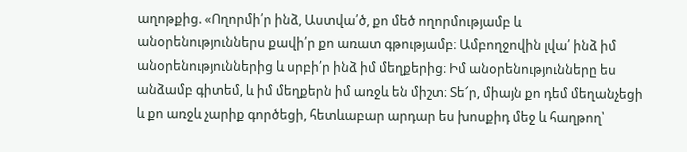աղոթքից. «Ողորմի՛ր ինձ, Աստվա՛ծ, քո մեծ ողորմությամբ և անօրենություններս քավի՛ր քո առատ գթությամբ։ Ամբողջովին լվա՛ ինձ իմ անօրենություններից և սրբի՛ր ինձ իմ մեղքերից։ Իմ անօրենությունները ես անձամբ գիտեմ, և իմ մեղքերն իմ առջև են միշտ։ Տե՜ր, միայն քո դեմ մեղանչեցի և քո առջև չարիք գործեցի, հետևաբար արդար ես խոսքիդ մեջ և հաղթող՝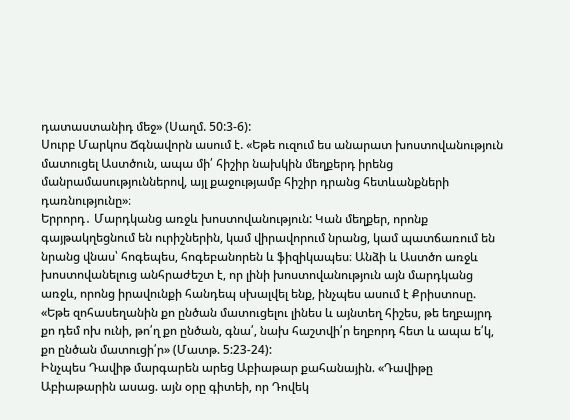դատաստանիդ մեջ» (Սաղմ. 50:3-6):
Սուրբ Մարկոս Ճգնավորն ասում է. «Եթե ուզում ես անարատ խոստովանություն մատուցել Աստծուն, ապա մի՛ հիշիր նախկին մեղքերդ իրենց մանրամասություններով, այլ քաջությամբ հիշիր դրանց հետևանքների դառնությունը»։
Երրորդ․ Մարդկանց առջև խոստովանություն: Կան մեղքեր, որոնք գայթակղեցնում են ուրիշներին, կամ վիրավորում նրանց, կամ պատճառում են նրանց վնաս՝ հոգեպես, հոգեբանորեն և ֆիզիկապես։ Անձի և Աստծո առջև խոստովանելուց անհրաժեշտ է, որ լինի խոստովանություն այն մարդկանց առջև, որոնց իրավունքի հանդեպ սխալվել ենք, ինչպես ասում է Քրիստոսը. «Եթե զոհասեղանին քո ընծան մատուցելու լինես և այնտեղ հիշես, թե եղբայրդ քո դեմ ոխ ունի, թո՛ղ քո ընծան, գնա՛, նախ հաշտվի՛ր եղբորդ հետ և ապա ե՛կ, քո ընծան մատուցի՛ր» (Մատթ. 5:23-24):
Ինչպես Դավիթ մարգարեն արեց Աբիաթար քահանային. «Դավիթը Աբիաթարին ասաց. այն օրը գիտեի, որ Դովեկ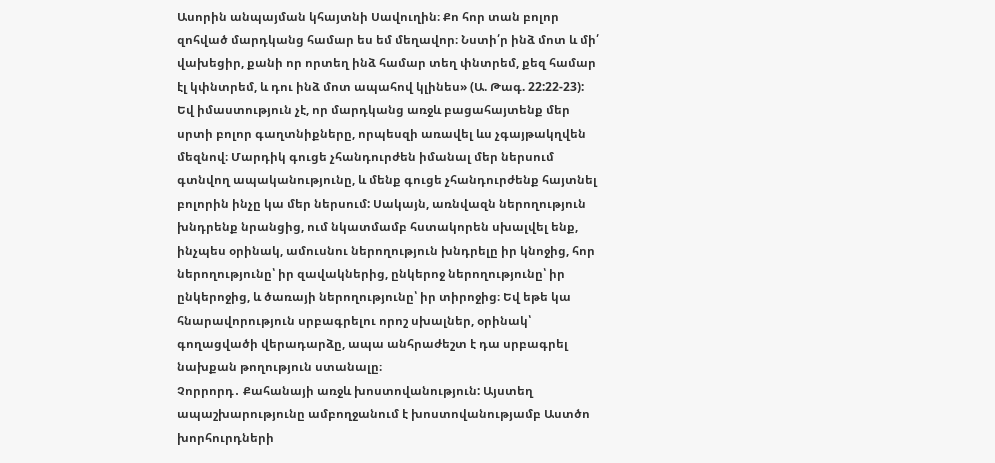Ասորին անպայման կհայտնի Սավուղին։ Քո հոր տան բոլոր զոհված մարդկանց համար ես եմ մեղավոր։ Նստի՛ր ինձ մոտ և մի՛ վախեցիր, քանի որ որտեղ ինձ համար տեղ փնտրեմ, քեզ համար էլ կփնտրեմ, և դու ինձ մոտ ապահով կլինես» (Ա. Թագ. 22:22-23):
Եվ իմաստություն չէ, որ մարդկանց առջև բացահայտենք մեր սրտի բոլոր գաղտնիքները, որպեսզի առավել ևս չգայթակղվեն մեզնով։ Մարդիկ գուցե չհանդուրժեն իմանալ մեր ներսում գտնվող ապականությունը, և մենք գուցե չհանդուրժենք հայտնել բոլորին ինչը կա մեր ներսում: Սակայն, առնվազն ներողություն խնդրենք նրանցից, ում նկատմամբ հստակորեն սխալվել ենք, ինչպես օրինակ, ամուսնու ներողություն խնդրելը իր կնոջից, հոր ներողությունը՝ իր զավակներից, ընկերոջ ներողությունը՝ իր ընկերոջից, և ծառայի ներողությունը՝ իր տիրոջից։ Եվ եթե կա հնարավորություն սրբագրելու որոշ սխալներ, օրինակ՝ գողացվածի վերադարձը, ապա անհրաժեշտ է դա սրբագրել նախքան թողություն ստանալը։
Չորրորդ․ Քահանայի առջև խոստովանություն: Այստեղ ապաշխարությունը ամբողջանում է խոստովանությամբ Աստծո խորհուրդների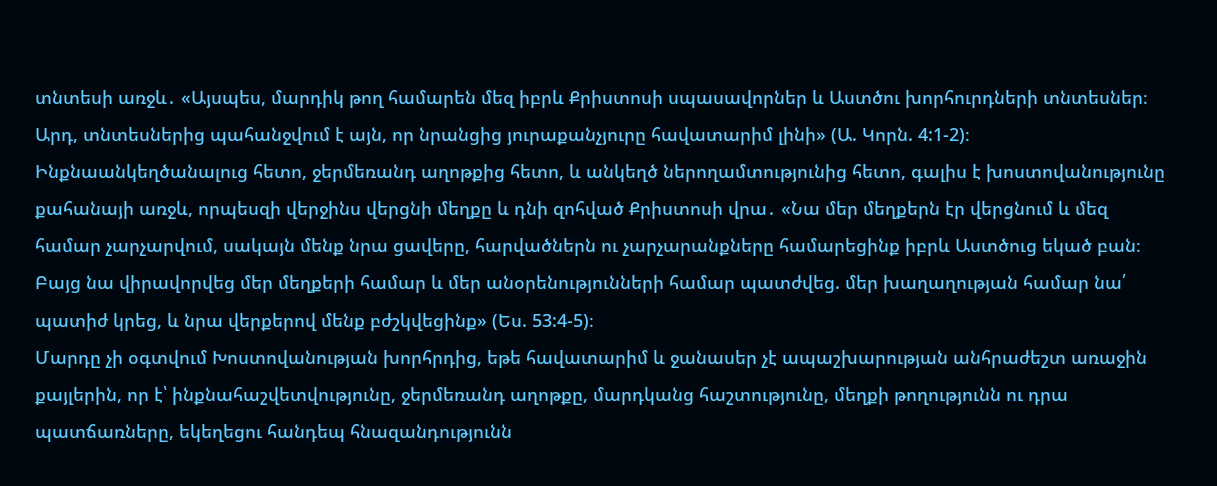տնտեսի առջև․ «Այսպես, մարդիկ թող համարեն մեզ իբրև Քրիստոսի սպասավորներ և Աստծու խորհուրդների տնտեսներ։ Արդ, տնտեսներից պահանջվում է այն, որ նրանցից յուրաքանչյուրը հավատարիմ լինի» (Ա. Կորն. 4:1-2)։ Ինքնաանկեղծանալուց հետո, ջերմեռանդ աղոթքից հետո, և անկեղծ ներողամտությունից հետո, գալիս է խոստովանությունը քահանայի առջև, որպեսզի վերջինս վերցնի մեղքը և դնի զոհված Քրիստոսի վրա․ «Նա մեր մեղքերն էր վերցնում և մեզ համար չարչարվում, սակայն մենք նրա ցավերը, հարվածներն ու չարչարանքները համարեցինք իբրև Աստծուց եկած բան։ Բայց նա վիրավորվեց մեր մեղքերի համար և մեր անօրենությունների համար պատժվեց. մեր խաղաղության համար նա՛ պատիժ կրեց, և նրա վերքերով մենք բժշկվեցինք» (Ես. 53:4-5)։
Մարդը չի օգտվում Խոստովանության խորհրդից, եթե հավատարիմ և ջանասեր չէ ապաշխարության անհրաժեշտ առաջին քայլերին, որ է՝ ինքնահաշվետվությունը, ջերմեռանդ աղոթքը, մարդկանց հաշտությունը, մեղքի թողությունն ու դրա պատճառները, եկեղեցու հանդեպ հնազանդությունն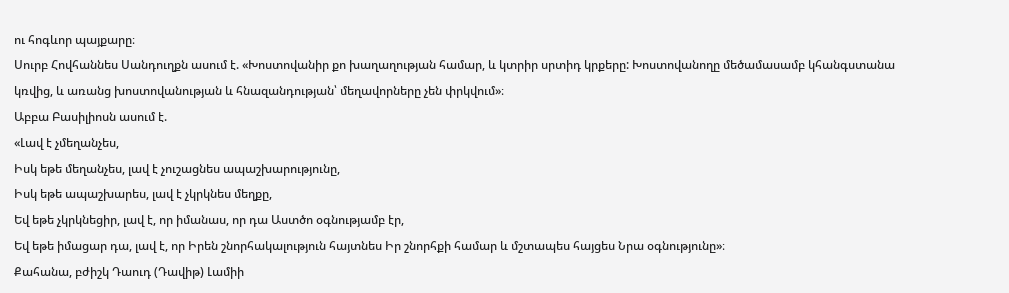ու հոգևոր պայքարը։
Սուրբ Հովհաննես Սանդուղքն ասում է. «Խոստովանիր քո խաղաղության համար, և կտրիր սրտիդ կրքերը: Խոստովանողը մեծամասամբ կհանգստանա կռվից, և առանց խոստովանության և հնազանդության՝ մեղավորները չեն փրկվում»։
Աբբա Բասիլիոսն ասում է.
«Լավ է չմեղանչես,
Իսկ եթե մեղանչես, լավ է չուշացնես ապաշխարությունը,
Իսկ եթե ապաշխարես, լավ է չկրկնես մեղքը,
Եվ եթե չկրկնեցիր, լավ է, որ իմանաս, որ դա Աստծո օգնությամբ էր,
Եվ եթե իմացար դա, լավ է, որ Իրեն շնորհակալություն հայտնես Իր շնորհքի համար և մշտապես հայցես Նրա օգնությունը»։
Քահանա, բժիշկ Դաուդ (Դավիթ) Լամիի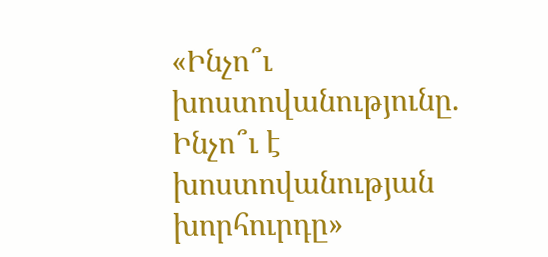«Ինչո՞ւ խոստովանությունը. Ինչո՞ւ է խոստովանության խորհուրդը»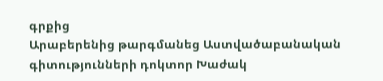գրքից
Արաբերենից թարգմանեց Աստվածաբանական գիտությունների դոկտոր Խաժակ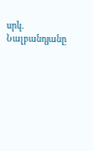սրկ. Նալբանդյանը